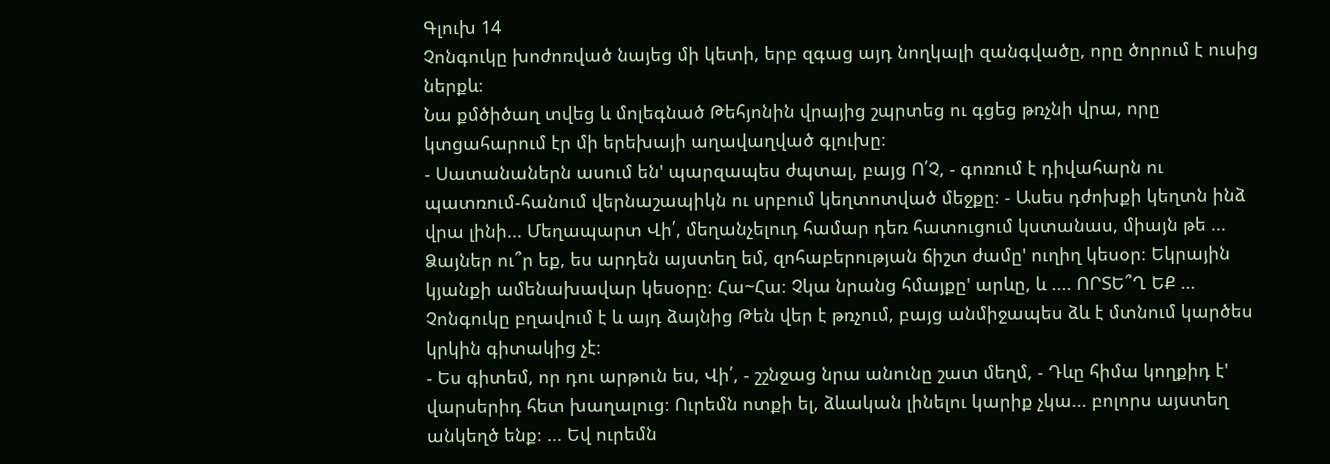Գլուխ 14
Չոնգուկը խոժոռված նայեց մի կետի, երբ զգաց այդ նողկալի զանգվածը, որը ծորում է ուսից ներքև։
Նա քմծիծաղ տվեց և մոլեգնած Թեհյոնին վրայից շպրտեց ու գցեց թռչնի վրա, որը կտցահարում էր մի երեխայի աղավաղված գլուխը։
- Սատանաներն ասում են' պարզապես ժպտալ, բայց Ո՛Չ, - գոռում է դիվահարն ու պատռում-հանում վերնաշապիկն ու սրբում կեղտոտված մեջքը։ - Ասես դժոխքի կեղտն ինձ վրա լինի... Մեղապարտ Վի՛, մեղանչելուդ համար դեռ հատուցում կստանաս, միայն թե ... Ձայներ ու՞ր եք, ես արդեն այստեղ եմ, զոհաբերության ճիշտ ժամը' ուղիղ կեսօր։ Եկրային կյանքի ամենախավար կեսօրը։ Հա~Հա։ Չկա նրանց հմայքը' արևը, և .... ՈՐՏԵ՞Ղ ԵՔ ...
Չոնգուկը բղավում է և այդ ձայնից Թեն վեր է թռչում, բայց անմիջապես ձև է մտնում կարծես կրկին գիտակից չէ։
- Ես գիտեմ, որ դու արթուն ես, Վի՛, - շշնջաց նրա անունը շատ մեղմ, - Դևը հիմա կողքիդ է' վարսերիդ հետ խաղալուց։ Ուրեմն ոտքի ել, ձևական լինելու կարիք չկա... բոլորս այստեղ անկեղծ ենք։ ... Եվ ուրեմն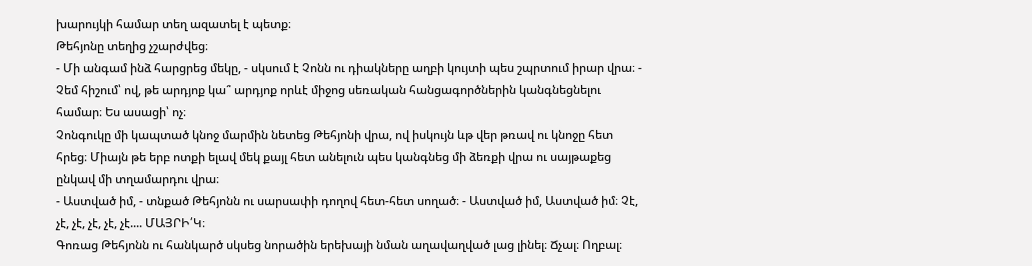խարույկի համար տեղ ազատել է պետք։
Թեհյոնը տեղից չշարժվեց։
- Մի անգամ ինձ հարցրեց մեկը, - սկսում է Չոնն ու դիակները աղբի կույտի պես շպրտում իրար վրա։ - Չեմ հիշում՝ ով, թե արդյոք կա՞ արդյոք որևէ միջոց սեռական հանցագործներին կանգնեցնելու համար։ Ես ասացի՝ ոչ։
Չոնգուկը մի կապտած կնոջ մարմին նետեց Թեհյոնի վրա, ով իսկույն ևթ վեր թռավ ու կնոջը հետ հրեց։ Միայն թե երբ ոտքի ելավ մեկ քայլ հետ անելուն պես կանգնեց մի ձեռքի վրա ու սայթաքեց ընկավ մի տղամարդու վրա։
- Աստված իմ, - տնքած Թեհյոնն ու սարսափի դողով հետ-հետ սողած։ - Աստված իմ, Աստված իմ։ Չէ, չէ, չէ, չէ, չէ, չէ.... ՄԱՅՐԻ՛Կ։
Գոռաց Թեհյոնն ու հանկարծ սկսեց նորածին երեխայի նման աղավաղված լաց լինել։ Ճչալ։ Ողբալ։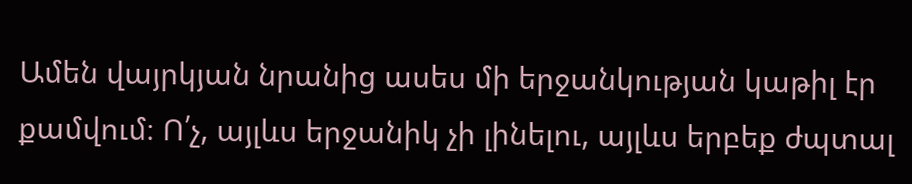Ամեն վայրկյան նրանից ասես մի երջանկության կաթիլ էր քամվում։ Ո՛չ, այլևս երջանիկ չի լինելու, այլևս երբեք ժպտալ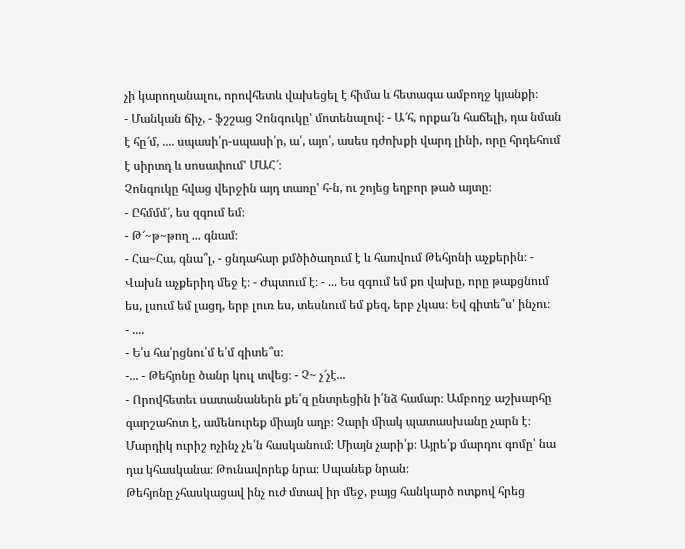չի կարողանալու, որովհետև վախեցել է հիմա և հետագա ամբողջ կյանքի։
- Մանկան ճիչ, - ֆշշաց Չոնգուկը' մոտենալով։ - Ա՜հ, որքա՜ն հաճելի, դա նման է հը՜մ, .... սպասի՛ր-սպասի՛ր, ա՛, այո՛, ասես դժոխքի վարդ լինի, որը հրդեհում է սիրտդ և սոսափում' ՄԱՀ՜։
Չոնգուկը հվաց վերջին այդ տառը' հ-ն, ու շոյեց եղբոր թած այտը։
- Ըհմմմ՜, ես զգում եմ։
- Թ՜~թ~թող ... գնամ։
- Հա~Հա, գնա՞լ, - ցնդահար քմծիծաղում է և հառվում Թեհյոնի աչքերին։ - Վախն աչքերիդ մեջ է։ - Ժպտում է։ - ... Ես զգում եմ քո վախը, որը թաքցնում ես, լսում եմ լացդ, երբ լուռ ես, տեսնում եմ քեզ, երբ չկաս։ Եվ գիտե՞ս' ինչու։
- ....
- Ե՛ս հա՛րցնու՛մ ե՛մ գիտե՞ս։
-... - Թեհյոնը ծանր կուլ տվեց։ - Չ~ չ՜չէ...
- Որովհետեւ սատանաներն քե՛զ ընտրեցին ի՛նձ համար։ Ամբողջ աշխարհը գարշահոտ է, ամենուրեք միայն աղբ։ Չարի միակ պատասխանը չարն է։ Մարդիկ ուրիշ ոչինչ չե՛ն հասկանում։ Միայն չարի՛ք։ Այրե՛ք մարդու գոմը՝ նա դա կհասկանա։ Թունավորեք նրա։ Սպանեք նրան։
Թեհյոնը չհասկացավ ինչ ուժ մտավ իր մեջ, բայց հանկարծ ոտքով հրեց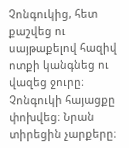Չոնգուկից, հետ քաշվեց ու սայթաքելով հազիվ ոտքի կանգնեց ու վազեց ջուրը։
Չոնգուկի հայացքը փոխվեց։ Նրան տիրեցին չարքերը։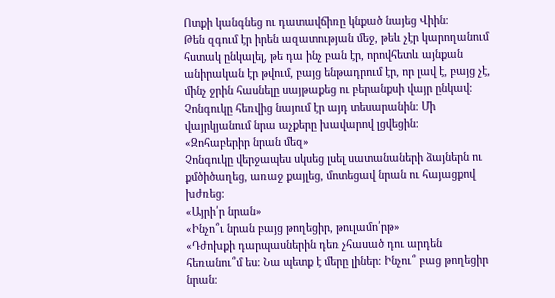Ոտքի կանգնեց ու դատավճիռը կնքած նայեց Վիին։
Թեն զգում էր իրեն ազատության մեջ, թեև չէր կարողանում հստակ ընկալել, թե դա ինչ բան էր, որովհետև այնքան անիրական էր թվում, բայց ենթադրում էր, որ լավ է, բայց չէ, մինչ ջրին հասնելը սայթաքեց ու բերանքսի վայր ընկավ։
Չոնգուկը հեռվից նայում էր այդ տեսարանին։ Մի վայրկյանում նրա աչքերը խավարով լցվեցին։
«Զոհաբերիր նրան մեզ»
Չոնգուկը վերջապես սկսեց լսել սատանաների ձայներն ու քմծիծաղեց, առաջ քայլեց, մոտեցավ նրան ու հայացքով խժռեց։
«Այրի՛ր նրան»
«Ինչո՞ւ նրան բայց թողեցիր, թուլամո՛րթ»
«Դժոխքի դարպասներին դեռ չհասած դու արդեն հեռանու՞մ ես։ Նա պետք է մերը լիներ։ Ինչու՞ բաց թողեցիր նրան։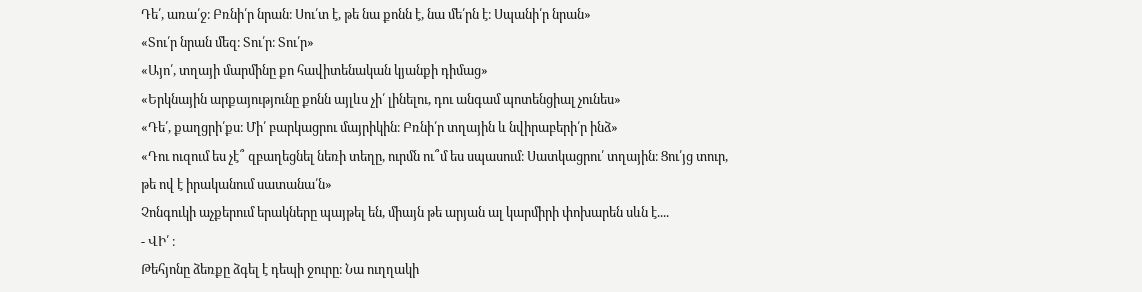Դե՛, առա՛ջ։ Բռնի՛ր նրան։ Սու՛տ է, թե նա քոնն է, նա մե՛րն է։ Սպանի՛ր նրան»
«Տու՛ր նրան մեզ։ Տու՛ր։ Տու՛ր»
«Այո՛, տղայի մարմինը քո հավիտենական կյանքի դիմաց»
«Երկնային արքայությունը քոնն այլևս չի՛ լինելու, դու անգամ պոտենցիալ չունես»
«Դե՛, քաղցրի՛քս։ Մի՛ բարկացրու մայրիկին։ Բռնի՛ր տղային և նվիրաբերի՛ր ինձ»
«Դու ուզում ես չէ՞ զբաղեցնել նեռի տեղը, ուրմն ու՞մ ես սպասում։ Սատկացրու՛ տղային։ Ցու՛յց տուր, թե ով է իրականում սատանա՛ն»
Չոնգուկի աչքերում երակները պայթել են, միայն թե արյան ալ կարմիրի փոխարեն սևն է....
- ՎԻ՛ ։
Թեհյոնը ձեռքը ձգել է դեպի ջուրը։ Նա ուղղակի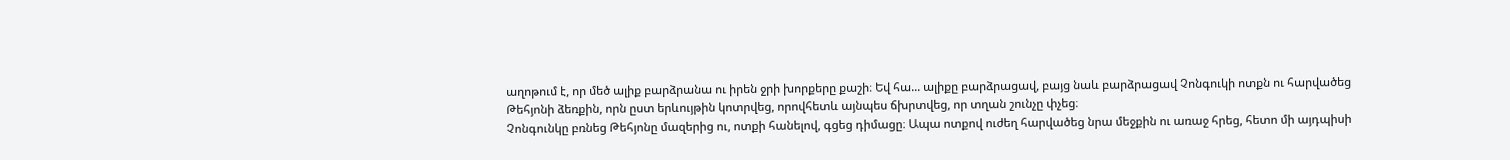աղոթում է, որ մեծ ալիք բարձրանա ու իրեն ջրի խորքերը քաշի։ Եվ հա... ալիքը բարձրացավ, բայց նաև բարձրացավ Չոնգուկի ոտքն ու հարվածեց Թեհյոնի ձեռքին, որն ըստ երևույթին կոտրվեց, որովհետև այնպես ճխրտվեց, որ տղան շունչը փչեց։
Չոնգունկը բռնեց Թեհյոնը մազերից ու, ոտքի հանելով, գցեց դիմացը։ Ապա ոտքով ուժեղ հարվածեց նրա մեջքին ու առաջ հրեց, հետո մի այդպիսի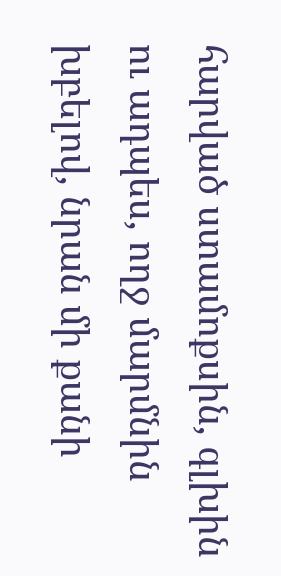հարված ստամոքսին, գլխին ու ադպես, ողջ մարմնին խբելով, նրան մի քանի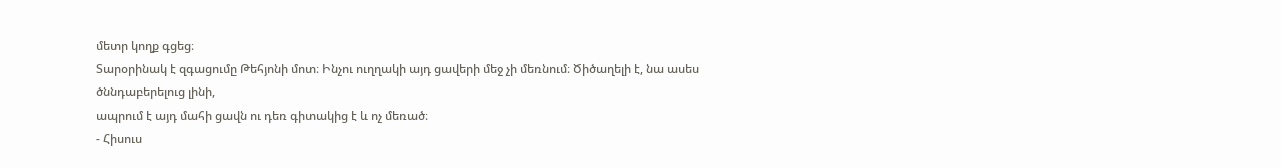մետր կողք գցեց։
Տարօրինակ է զգացումը Թեհյոնի մոտ։ Ինչու ուղղակի այդ ցավերի մեջ չի մեռնում։ Ծիծաղելի է, նա ասես ծննդաբերելուց լինի,
ապրում է այդ մահի ցավն ու դեռ գիտակից է և ոչ մեռած։
- Հիսուս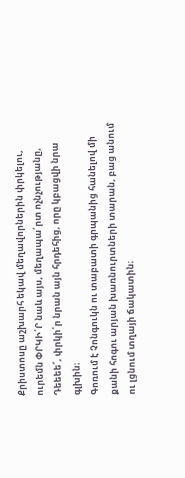Քրիստոսը աշխարհ եկավ մեղավորներին փրկելու, ուրեմն ՓՐԿԻ՛Ր նաև այս, մեղապա՛րտ ոչնչությանը, Դեեեե՜, փրկի՛ր նրան այն հրդեհից, որը կբացվի նրա գլխին։
Գոռում է Չոնգուկն ու տաբատի գրպանից հանելով մի քանի հոգու արյան խառնուրտների տարան, բաց անում ու լցնում տղայի ճակատին։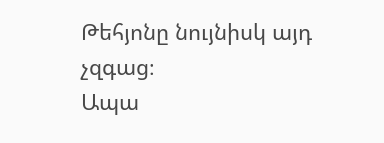Թեհյոնը նույնիսկ այդ չզգաց։
Ապա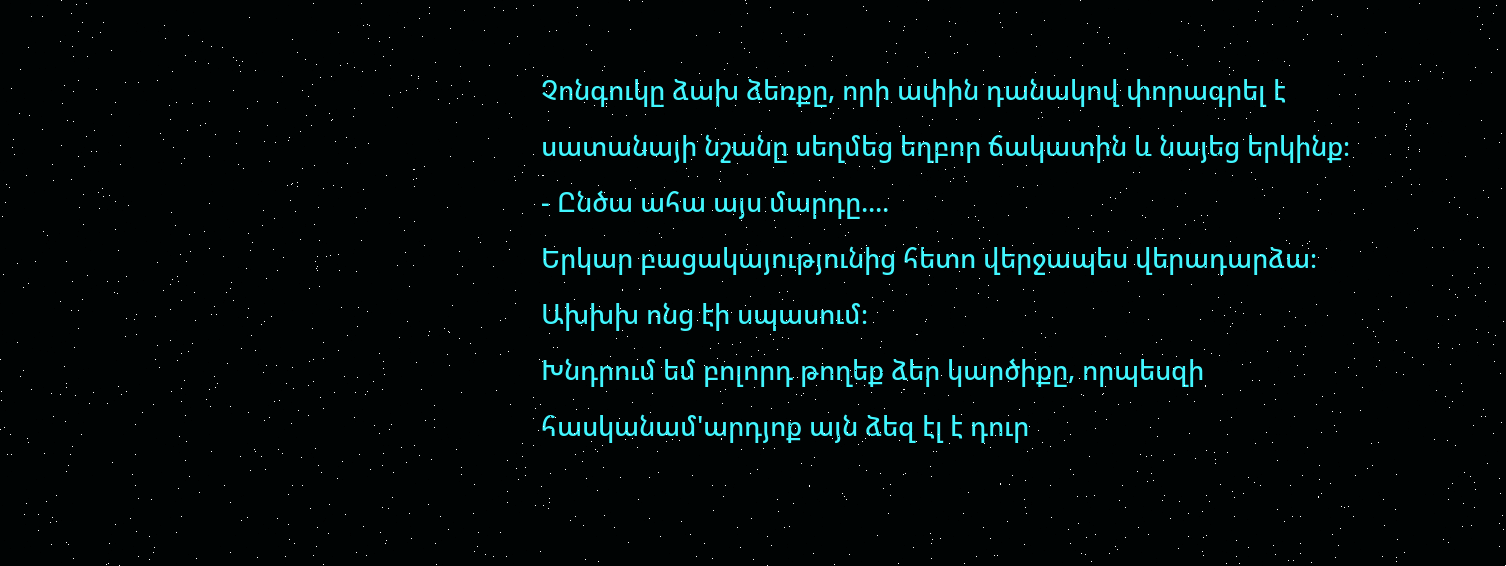Չոնգուկը ձախ ձեռքը, որի ափին դանակով փորագրել է սատանայի նշանը սեղմեց եղբոր ճակատին և նայեց երկինք։
- Ընծա ահա այս մարդը....
Երկար բացակայությունից հետո վերջապես վերադարձա։
Ախխխ ոնց էի սպասում։
Խնդրում եմ բոլորդ թողեք ձեր կարծիքը, որպեսզի հասկանամ'արդյոք այն ձեզ էլ է դուր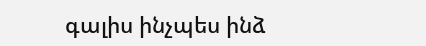գալիս ինչպես ինձ